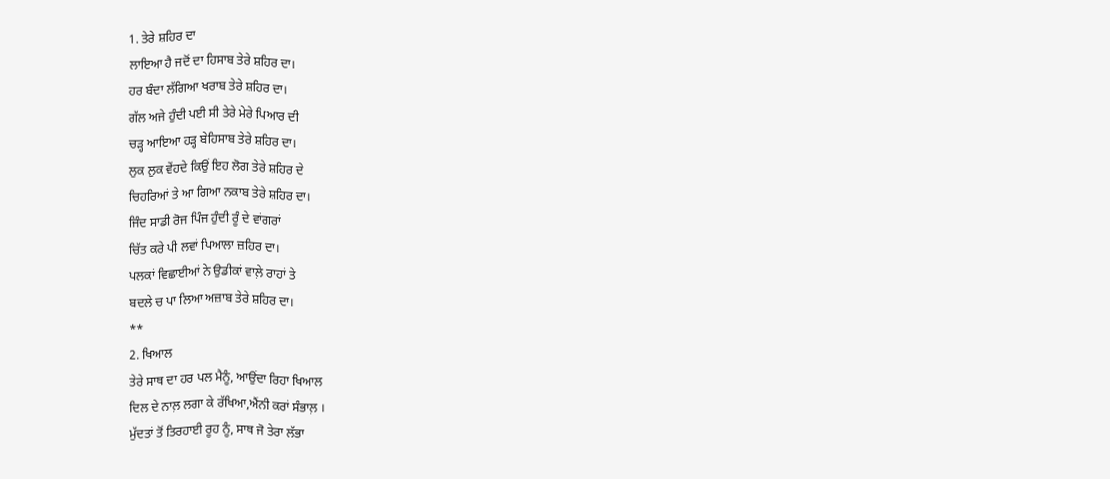1. ਤੇਰੇ ਸ਼ਹਿਰ ਦਾ
ਲਾਇਆ ਹੈ ਜਦੋਂ ਦਾ ਹਿਸਾਬ ਤੇਰੇ ਸ਼ਹਿਰ ਦਾ।
ਹਰ ਬੰਦਾ ਲੱਗਿਆ ਖਰਾਬ ਤੇਰੇ ਸ਼ਹਿਰ ਦਾ।
ਗੱਲ ਅਜੇ ਹੁੰਦੀ ਪਈ ਸੀ ਤੇਰੇ ਮੇਰੇ ਪਿਆਰ ਦੀ
ਚੜ੍ਹ ਆਇਆ ਹੜ੍ਹ ਬੇਹਿਸਾਬ ਤੇਰੇ ਸ਼ਹਿਰ ਦਾ।
ਲੁਕ ਲੁਕ ਵੇਂਹਦੇ ਕਿਉਂ ਇਹ ਲੋਗ ਤੇਰੇ ਸ਼ਹਿਰ ਦੇ
ਚਿਹਰਿਆਂ ਤੇ ਆ ਗਿਆ ਨਕਾਬ ਤੇਰੇ ਸ਼ਹਿਰ ਦਾ।
ਜਿੰਦ ਸਾਡੀ ਰੋਜ ਪਿੰਜ ਹੁੰਦੀ ਰੂੰ ਦੇ ਵਾਂਗਰਾਂ
ਚਿੱਤ ਕਰੇ ਪੀ ਲਵਾਂ ਪਿਆਲਾ ਜ਼ਹਿਰ ਦਾ।
ਪਲਕਾਂ ਵਿਛਾਈਆਂ ਨੇ ਉਡੀਕਾਂ ਵਾਲ਼ੇ ਰਾਹਾਂ ਤੇ
ਬਦਲੇ ਚ ਪਾ ਲਿਆ ਅਜ਼ਾਬ ਤੇਰੇ ਸ਼ਹਿਰ ਦਾ।
**
2. ਖਿਆਲ
ਤੇਰੇ ਸਾਥ ਦਾ ਹਰ ਪਲ ਮੈਨੂੰ, ਆਉਂਦਾ ਰਿਹਾ ਖਿਆਲ
ਦਿਲ ਦੇ ਨਾਲ਼ ਲਗਾ ਕੇ ਰੱਖਿਆ,ਐਂਨੀ ਕਰਾਂ ਸੰਭਾਲ਼ ।
ਮੁੱਦਤਾਂ ਤੋਂ ਤਿਰਹਾਈ ਰੂਹ ਨੂੰ, ਸਾਥ ਜੋ ਤੇਰਾ ਲੱਭਾ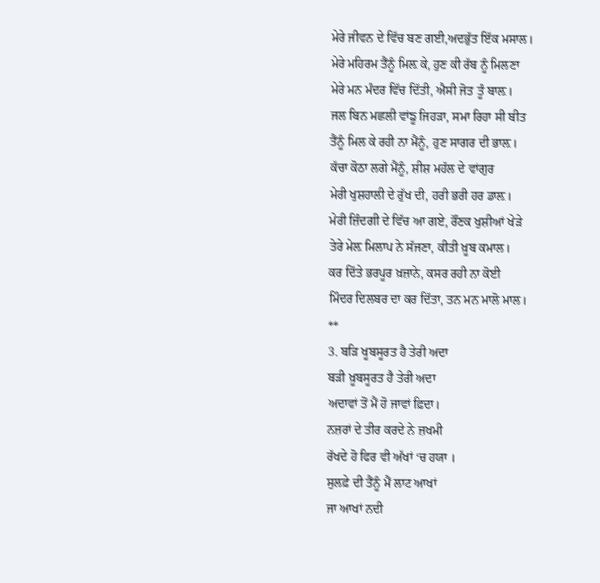ਮੇਰੇ ਜੀਵਨ ਦੇ ਵਿੱਚ ਬਣ ਗਈ,ਅਦਭੁੱਤ ਇੱਕ ਮਸਾਲ।
ਮੇਰੇ ਮਹਿਰਮ ਤੈਂਨੂੰ ਮਿਲ਼ ਕੇ, ਹੁਣ ਕੀ ਰੱਬ ਨੂੰ ਮਿਲਣਾ
ਮੇਰੇ ਮਨ ਮੰਦਰ ਵਿੱਚ ਦਿੱਤੀ, ਐਸੀ ਜੋਤ ਤੂੰ ਬਾਲ਼।
ਜਲ ਬਿਨ ਮਛਲੀ ਵਾਂਙੂ ਜਿਹੜਾ, ਸਮਾ ਰਿਹਾ ਸੀ ਬੀਤ
ਤੈਂਨੂੰ ਮਿਲ ਕੇ ਰਹੀ ਨਾ ਮੈਂਨੂੰ, ਹੁਣ ਸਾਗਰ ਦੀ ਭਾਲ਼।
ਕੱਚਾ ਕੋਠਾ ਲਗੇ ਮੈਂਨੂੰ, ਸ਼ੀਸ਼ ਮਹੱਲ ਦੇ ਵਾਂਗੁਰ
ਮੇਰੀ ਖੁਸ਼ਹਾਲੀ ਦੇ ਰੁੱਖ ਦੀ, ਹਰੀ ਭਰੀ ਹਰ ਡਾਲ਼।
ਮੇਰੀ ਜ਼ਿੰਦਗੀ ਦੇ ਵਿੱਚ ਆ ਗਏ, ਰੌਂਣਕ ਖੁਸ਼ੀਆਂ ਖੇੜੇ
ਤੇਰੇ ਮੇਲ਼ ਮਿਲਾਪ ਨੇ ਸੱਜਣਾ, ਕੀਤੀ ਖ਼ੂਬ ਕਮਾਲ।
ਕਰ ਦਿੱਤੇ ਭਰਪੂਰ ਖ਼ਜ਼ਾਨੇ, ਕਸਰ ਰਹੀ ਨਾ ਕੋਈ
ਮਿੰਦਰ ਦਿਲਬਰ ਦਾ ਕਰ ਦਿੱਤਾ, ਤਨ ਮਨ ਮਾਲੋ ਮਾਲ।
**
3. ਬੜਿ ਖੂਬਸੂਰਤ ਹੈ ਤੇਰੀ ਅਦਾ
ਬੜੀ ਖ਼ੂਬਸੂਰਤ ਹੈ ਤੇਰੀ ਅਦਾ
ਅਦਾਵਾਂ ਤੋਂ ਮੈਂ ਹੋ ਜਾਵਾਂ ਫ਼ਿਦਾ।
ਨਜ਼ਰਾਂ ਦੇ ਤੀਰ ਕਰਦੇ ਨੇ ਜ਼ਖਮੀ
ਰੱਖਦੇ ਹੋ ਫਿਰ ਵੀ ਅੱਖਾਂ ‘ਚ ਹਯਾ ।
ਸੁਲਫ਼ੇ ਦੀ ਤੈਂਨੂੰ ਮੈਂ ਲਾਟ ਆਖਾਂ
ਜਾ ਆਖਾਂ ਨਦੀ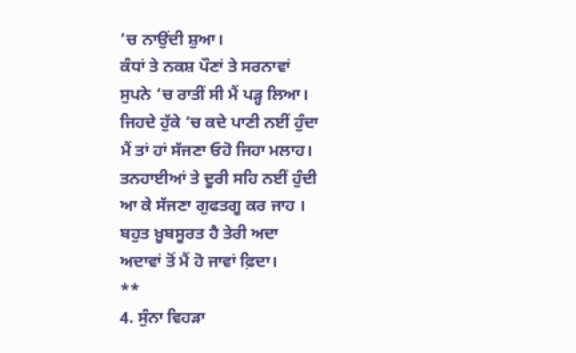‘ਚ ਨਾਉਂਦੀ ਸ਼ੁਆ।
ਕੰਧਾਂ ਤੇ ਨਕਸ਼ ਪੌਣਾਂ ਤੇ ਸਰਨਾਵਾਂ
ਸੁਪਨੇ ‘ਚ ਰਾਤੀਂ ਸੀ ਮੈਂ ਪੜ੍ਹ ਲਿਆ।
ਜਿਹਦੇ ਹੁੱਕੇ ‘ਚ ਕਦੇ ਪਾਣੀ ਨਈਂ ਹੁੰਦਾ
ਮੈਂ ਤਾਂ ਹਾਂ ਸੱਜਣਾ ਓਹੋ ਜਿਹਾ ਮਲਾਹ।
ਤਨਹਾਈਆਂ ਤੇ ਦੂਰੀ ਸਹਿ ਨਈਂ ਹੁੰਦੀ
ਆ ਕੇ ਸੱਜਣਾ ਗੁਫਤਗੂ ਕਰ ਜਾਹ ।
ਬਹੁਤ ਖ਼ੂਬਸੂਰਤ ਹੈ ਤੇਰੀ ਅਦਾ
ਅਦਾਵਾਂ ਤੋਂ ਮੈਂ ਹੋ ਜਾਵਾਂ ਫ਼ਿਦਾ।
**
4. ਸੁੰਨਾ ਵਿਹੜਾ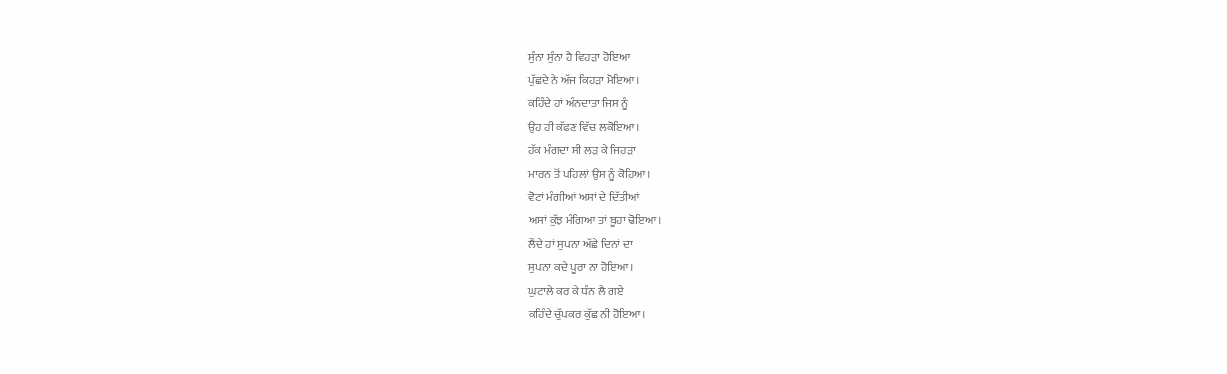ਸੁੰਨਾ ਸੁੰਨਾ ਹੈ ਵਿਹੜਾ ਹੋਇਆ
ਪੁੱਛਦੇ ਨੇ ਅੱਜ ਕਿਹੜਾ ਮੋਇਆ।
ਕਹਿੰਦੇ ਹਾਂ ਅੰਨਦਾਤਾ ਜਿਸ ਨੂੰ
ਉਹ ਹੀ ਕੱਫਣ ਵਿੱਚ ਲਕੋਇਆ।
ਹੱਕ ਮੰਗਦਾ ਸੀ ਲੜ ਕੇ ਜਿਹੜਾ
ਮਾਰਨ ਤੋਂ ਪਹਿਲਾਂ ਉਸ ਨੂੰ ਕੋਹਿਆ।
ਵੋਟਾਂ ਮੰਗੀਆਂ ਅਸਾਂ ਦੇ ਦਿੱਤੀਆਂ
ਅਸਾਂ ਕੁੱਝ ਮੰਗਿਆ ਤਾਂ ਬੂਹਾ ਢੋਇਆ।
ਲੈਂਦੇ ਹਾਂ ਸੁਪਨਾ ਅੱਛੇ ਦਿਨਾਂ ਦਾ
ਸੁਪਨਾ ਕਦੇ ਪੂਰਾ ਨਾ ਹੋਇਆ।
ਘੁਟਾਲੇ ਕਰ ਕੇ ਧੰਨ ਲੈ ਗਏ
ਕਹਿੰਦੇ ਚੁੱਪਕਰ ਕੁੱਛ ਨੀ ਹੋਇਆ।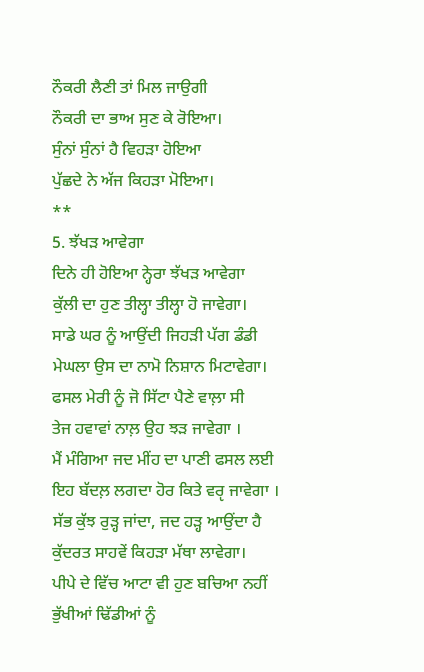ਨੌਕਰੀ ਲੈਣੀ ਤਾਂ ਮਿਲ ਜਾਉਗੀ
ਨੌਕਰੀ ਦਾ ਭਾਅ ਸੁਣ ਕੇ ਰੋਇਆ।
ਸੁੰਨਾਂ ਸੁੰਨਾਂ ਹੈ ਵਿਹੜਾ ਹੋਇਆ
ਪੁੱਛਦੇ ਨੇ ਅੱਜ ਕਿਹੜਾ ਮੋਇਆ।
**
5. ਝੱਖੜ ਆਵੇਗਾ
ਦਿਨੇ ਹੀ ਹੋਇਆ ਨ੍ਹੇਰਾ ਝੱਖੜ ਆਵੇਗਾ
ਕੁੱਲੀ ਦਾ ਹੁਣ ਤੀਲ੍ਹਾ ਤੀਲ੍ਹਾ ਹੋ ਜਾਵੇਗਾ।
ਸਾਡੇ ਘਰ ਨੂੰ ਆਉਂਦੀ ਜਿਹੜੀ ਪੱਗ ਡੰਡੀ
ਮੇਘਲਾ ਉਸ ਦਾ ਨਾਮੋ ਨਿਸ਼ਾਨ ਮਿਟਾਵੇਗਾ।
ਫਸਲ ਮੇਰੀ ਨੂੰ ਜੋ ਸਿੱਟਾ ਪੈਣੇ ਵਾਲ਼ਾ ਸੀ
ਤੇਜ ਹਵਾਵਾਂ ਨਾਲ਼ ਉਹ ਝੜ ਜਾਵੇਗਾ ।
ਮੈਂ ਮੰਗਿਆ ਜਦ ਮੀਂਹ ਦਾ ਪਾਣੀ ਫਸਲ ਲਈ
ਇਹ ਬੱਦਲ਼ ਲਗਦਾ ਹੋਰ ਕਿਤੇ ਵਰੵ ਜਾਵੇਗਾ ।
ਸੱਭ ਕੁੱਝ ਰੁੜ੍ਹ ਜਾਂਦਾ, ਜਦ ਹੜ੍ਹ ਆਉਂਦਾ ਹੈ
ਕੁੱਦਰਤ ਸਾਹਵੇਂ ਕਿਹੜਾ ਮੱਥਾ ਲਾਵੇਗਾ।
ਪੀਪੇ ਦੇ ਵਿੱਚ ਆਟਾ ਵੀ ਹੁਣ ਬਚਿਆ ਨਹੀਂ
ਭੁੱਖੀਆਂ ਢਿੱਡੀਆਂ ਨੂੰ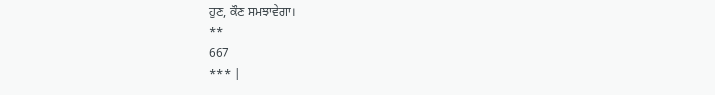ਹੁਣ, ਕੌਣ ਸਮਝਾਵੇਗਾ।
**
667
*** |